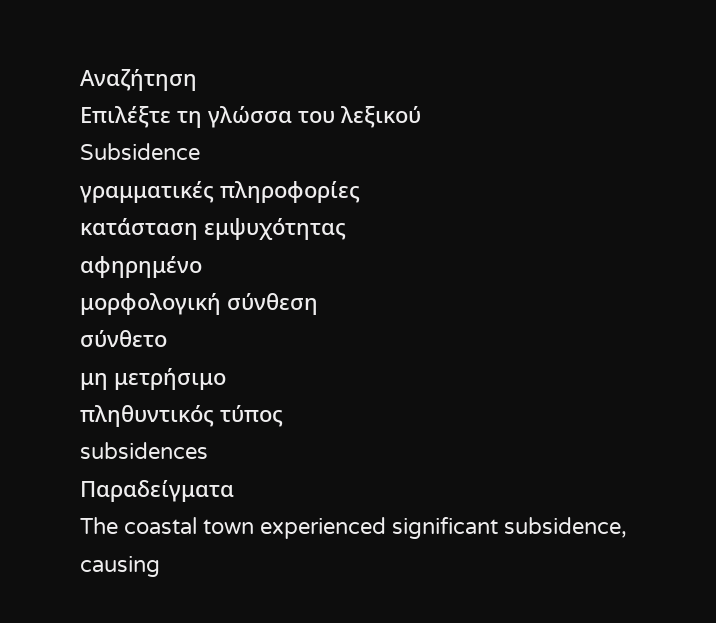Αναζήτηση
Επιλέξτε τη γλώσσα του λεξικού
Subsidence
γραμματικές πληροφορίες
κατάσταση εμψυχότητας
αφηρημένο
μορφολογική σύνθεση
σύνθετο
μη μετρήσιμο
πληθυντικός τύπος
subsidences
Παραδείγματα
The coastal town experienced significant subsidence, causing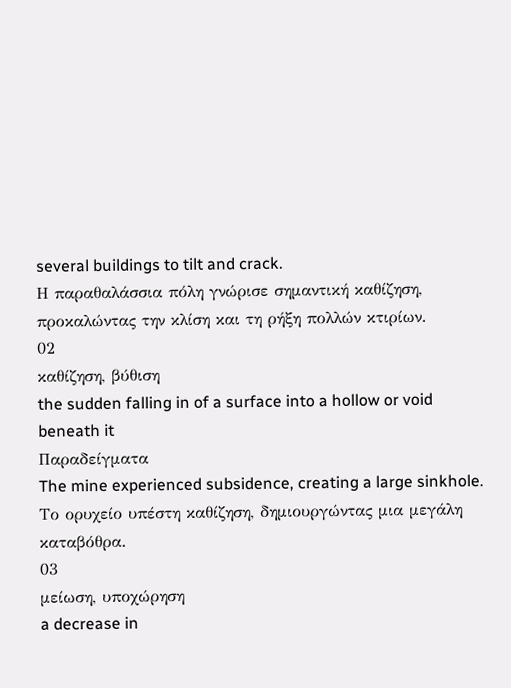several buildings to tilt and crack.
Η παραθαλάσσια πόλη γνώρισε σημαντική καθίζηση, προκαλώντας την κλίση και τη ρήξη πολλών κτιρίων.
02
καθίζηση, βύθιση
the sudden falling in of a surface into a hollow or void beneath it
Παραδείγματα
The mine experienced subsidence, creating a large sinkhole.
Το ορυχείο υπέστη καθίζηση, δημιουργώντας μια μεγάλη καταβόθρα.
03
μείωση, υποχώρηση
a decrease in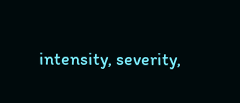intensity, severity,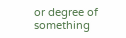or degree of something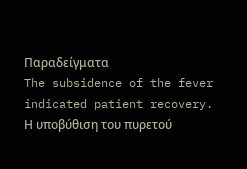Παραδείγματα
The subsidence of the fever indicated patient recovery.
Η υποβύθιση του πυρετού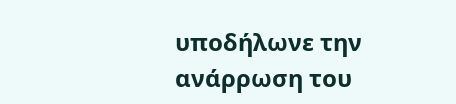υποδήλωνε την ανάρρωση του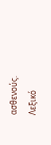ασθενούς.
Λεξικό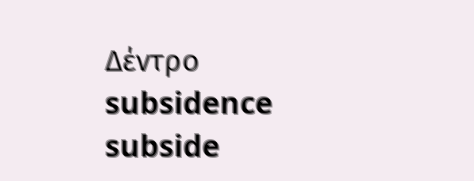Δέντρο
subsidence
subside